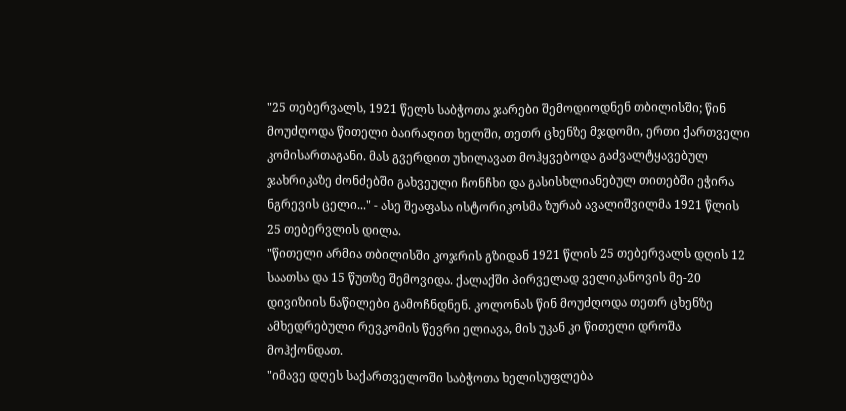"25 თებერვალს, 1921 წელს საბჭოთა ჯარები შემოდიოდნენ თბილისში; წინ მოუძღოდა წითელი ბაირაღით ხელში, თეთრ ცხენზე მჯდომი, ერთი ქართველი კომისართაგანი. მას გვერდით უხილავათ მოჰყვებოდა გაძვალტყავებულ ჯახრიკაზე ძონძებში გახვეული ჩონჩხი და გასისხლიანებულ თითებში ეჭირა ნგრევის ცელი..." - ასე შეაფასა ისტორიკოსმა ზურაბ ავალიშვილმა 1921 წლის 25 თებერვლის დილა.
"წითელი არმია თბილისში კოჯრის გზიდან 1921 წლის 25 თებერვალს დღის 12 საათსა და 15 წუთზე შემოვიდა. ქალაქში პირველად ველიკანოვის მე-20 დივიზიის ნაწილები გამოჩნდნენ. კოლონას წინ მოუძღოდა თეთრ ცხენზე ამხედრებული რევკომის წევრი ელიავა, მის უკან კი წითელი დროშა მოჰქონდათ.
"იმავე დღეს საქართველოში საბჭოთა ხელისუფლება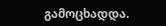გამოცხადდა.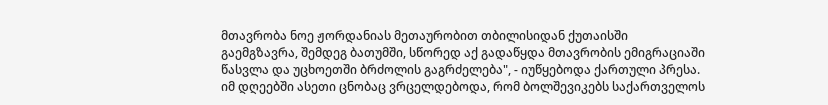მთავრობა ნოე ჟორდანიას მეთაურობით თბილისიდან ქუთაისში გაემგზავრა, შემდეგ ბათუმში, სწორედ აქ გადაწყდა მთავრობის ემიგრაციაში წასვლა და უცხოეთში ბრძოლის გაგრძელება", - იუწყებოდა ქართული პრესა.
იმ დღეებში ასეთი ცნობაც ვრცელდებოდა, რომ ბოლშევიკებს საქართველოს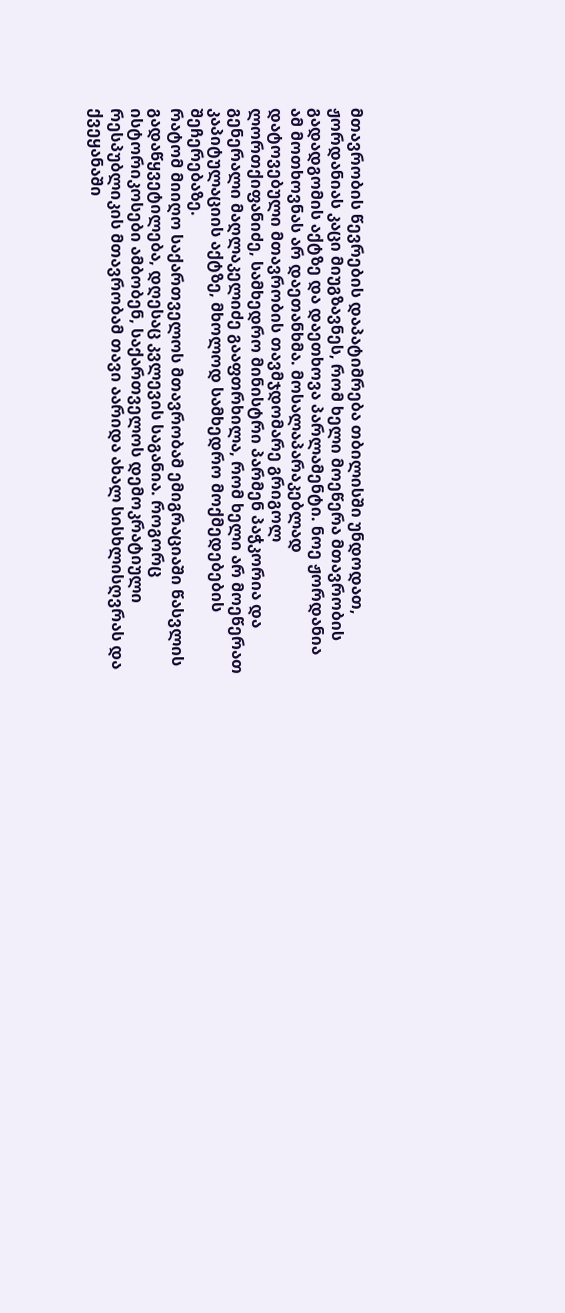მთავრობის წევრების დაპატიმრება თბილისში უნდოდათ, ჟორდანიას კაცი მიუგზავნეს, რომ ხელი მოეწერა მთავრობის გადადგომის აქტზე და დაეთხოვა პარლამენტი. ნოე ჟორდანია ამ მოთხოვნას არ დაეთანხმა. მოსალაპარაკებლად დატოვებული მთავრობის თავმჯდომარე გრიგოლ ლორთქიფანიძე, სამხედრო მინისტრი პარმენ პაჭკორია და გენერალი მაღლაკელიძე გააფთრხილა, რომ ხელი არ მოეწერათ კაპიტულაციის აქტზე, მხოლოდ სამხედრო მოქმედებების შეჩერებაზე.
რატომ მიიღო საქართველოს მთავრობამ ემიგრაციაში წასვლის გადაწყვეტილება, დღესაც კვლევის საგანია. როგორც ისტორიკოსები ამბობენ, საქართველოს დემოკრატიული რესპუბლიკის მთავრობამ თავი აარიდა ახალ სისხლისღვრას და ქვეყანაში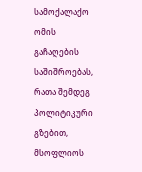სამოქალაქო ომის გაჩაღების საშიშროებას, რათა შემდეგ პოლიტიკური გზებით, მსოფლიოს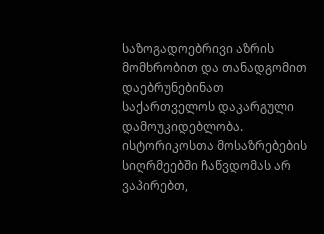საზოგადოებრივი აზრის მომხრობით და თანადგომით დაებრუნებინათ საქართველოს დაკარგული დამოუკიდებლობა.
ისტორიკოსთა მოსაზრებების სიღრმეებში ჩაწვდომას არ ვაპირებთ,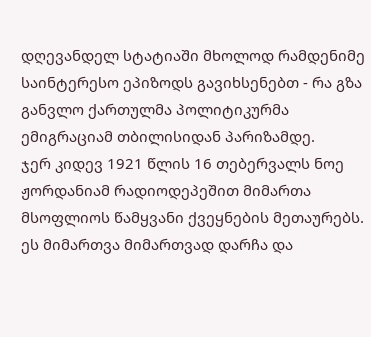დღევანდელ სტატიაში მხოლოდ რამდენიმე საინტერესო ეპიზოდს გავიხსენებთ - რა გზა განვლო ქართულმა პოლიტიკურმა ემიგრაციამ თბილისიდან პარიზამდე.
ჯერ კიდევ 1921 წლის 16 თებერვალს ნოე ჟორდანიამ რადიოდეპეშით მიმართა მსოფლიოს წამყვანი ქვეყნების მეთაურებს. ეს მიმართვა მიმართვად დარჩა და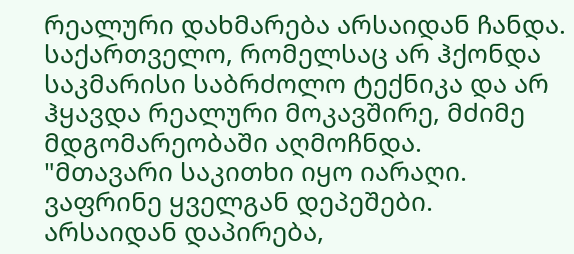რეალური დახმარება არსაიდან ჩანდა. საქართველო, რომელსაც არ ჰქონდა საკმარისი საბრძოლო ტექნიკა და არ ჰყავდა რეალური მოკავშირე, მძიმე მდგომარეობაში აღმოჩნდა.
"მთავარი საკითხი იყო იარაღი. ვაფრინე ყველგან დეპეშები. არსაიდან დაპირება,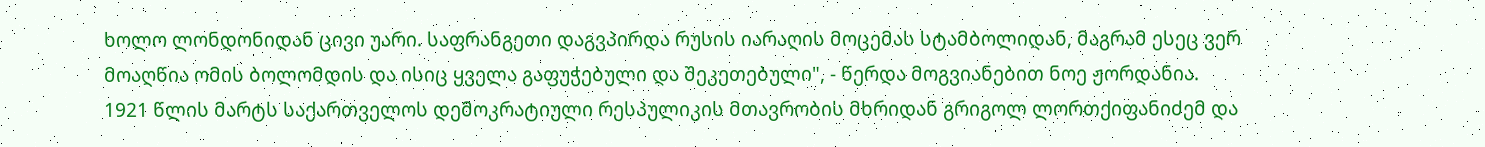ხოლო ლონდონიდან ცივი უარი. საფრანგეთი დაგვპირდა რუსის იარაღის მოცემას სტამბოლიდან, მაგრამ ესეც ვერ მოაღწია ომის ბოლომდის და ისიც ყველა გაფუჭებული და შეკეთებული", - წერდა მოგვიანებით ნოე ჟორდანია.
1921 წლის მარტს საქართველოს დემოკრატიული რესპულიკის მთავრობის მხრიდან გრიგოლ ლორთქიფანიძემ და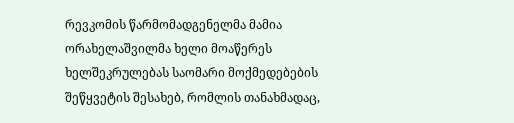რევკომის წარმომადგენელმა მამია ორახელაშვილმა ხელი მოაწერეს ხელშეკრულებას საომარი მოქმედებების შეწყვეტის შესახებ, რომლის თანახმადაც,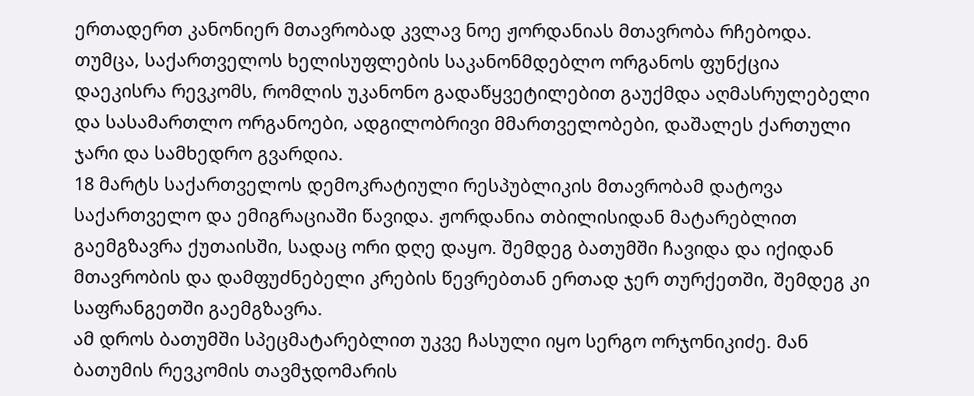ერთადერთ კანონიერ მთავრობად კვლავ ნოე ჟორდანიას მთავრობა რჩებოდა. თუმცა, საქართველოს ხელისუფლების საკანონმდებლო ორგანოს ფუნქცია დაეკისრა რევკომს, რომლის უკანონო გადაწყვეტილებით გაუქმდა აღმასრულებელი და სასამართლო ორგანოები, ადგილობრივი მმართველობები, დაშალეს ქართული ჯარი და სამხედრო გვარდია.
18 მარტს საქართველოს დემოკრატიული რესპუბლიკის მთავრობამ დატოვა საქართველო და ემიგრაციაში წავიდა. ჟორდანია თბილისიდან მატარებლით გაემგზავრა ქუთაისში, სადაც ორი დღე დაყო. შემდეგ ბათუმში ჩავიდა და იქიდან მთავრობის და დამფუძნებელი კრების წევრებთან ერთად ჯერ თურქეთში, შემდეგ კი საფრანგეთში გაემგზავრა.
ამ დროს ბათუმში სპეცმატარებლით უკვე ჩასული იყო სერგო ორჯონიკიძე. მან ბათუმის რევკომის თავმჯდომარის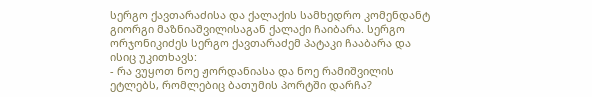სერგო ქავთარაძისა და ქალაქის სამხედრო კომენდანტ გიორგი მაზნიაშვილისაგან ქალაქი ჩაიბარა. სერგო ორჯონიკიძეს სერგო ქავთარაძემ პატაკი ჩააბარა და ისიც უკითხავს:
- რა ვუყოთ ნოე ჟორდანიასა და ნოე რამიშვილის ეტლებს, რომლებიც ბათუმის პორტში დარჩა?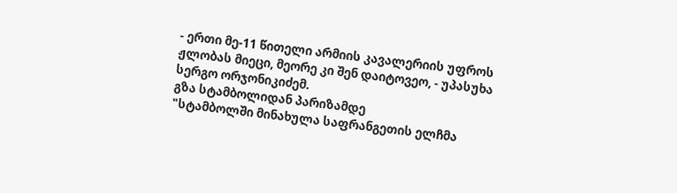- ერთი მე-11 წითელი არმიის კავალერიის უფროს ჟლობას მიეცი, მეორე კი შენ დაიტოვეო, - უპასუხა სერგო ორჯონიკიძემ.
გზა სტამბოლიდან პარიზამდე
"სტამბოლში მინახულა საფრანგეთის ელჩმა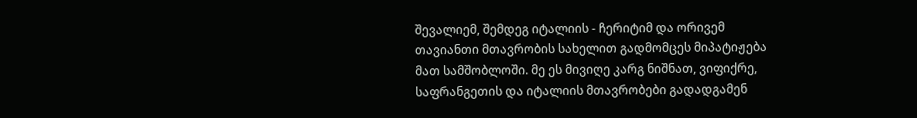შევალიემ, შემდეგ იტალიის - ჩერიტიმ და ორივემ თავიანთი მთავრობის სახელით გადმომცეს მიპატიჟება მათ სამშობლოში. მე ეს მივიღე კარგ ნიშნათ, ვიფიქრე, საფრანგეთის და იტალიის მთავრობები გადადგამენ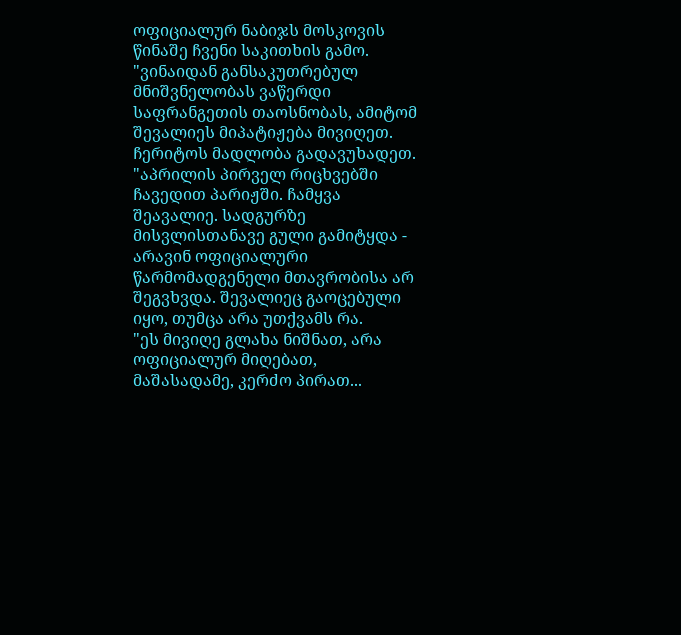ოფიციალურ ნაბიჯს მოსკოვის წინაშე ჩვენი საკითხის გამო.
"ვინაიდან განსაკუთრებულ მნიშვნელობას ვაწერდი საფრანგეთის თაოსნობას, ამიტომ შევალიეს მიპატიჟება მივიღეთ. ჩერიტოს მადლობა გადავუხადეთ.
"აპრილის პირველ რიცხვებში ჩავედით პარიჟში. ჩამყვა შეავალიე. სადგურზე მისვლისთანავე გული გამიტყდა - არავინ ოფიციალური წარმომადგენელი მთავრობისა არ შეგვხვდა. შევალიეც გაოცებული იყო, თუმცა არა უთქვამს რა.
"ეს მივიღე გლახა ნიშნათ, არა ოფიციალურ მიღებათ, მაშასადამე, კერძო პირათ...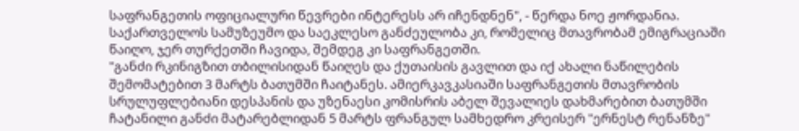საფრანგეთის ოფიციალური წევრები ინტერესს არ იჩენდნენ", - წერდა ნოე ჟორდანია.
საქართველოს სამუზეუმო და საეკლესო განძეულობა კი, რომელიც მთავრობამ ემიგრაციაში წაიღო, ჯერ თურქეთში ჩავიდა, შემდეგ კი საფრანგეთში.
"განძი რკინიგზით თბილისიდან წაიღეს და ქუთაისის გავლით და იქ ახალი ნაწილების შემომატებით 3 მარტს ბათუმში ჩაიტანეს. ამიერკავკასიაში საფრანგეთის მთავრობის სრულუფლებიანი დესპანის და უზენაესი კომისრის აბელ შევალიეს დახმარებით ბათუმში ჩატანილი განძი მატარებლიდან 5 მარტს ფრანგულ სამხედრო კრეისერ "ერნესტ რენანზე"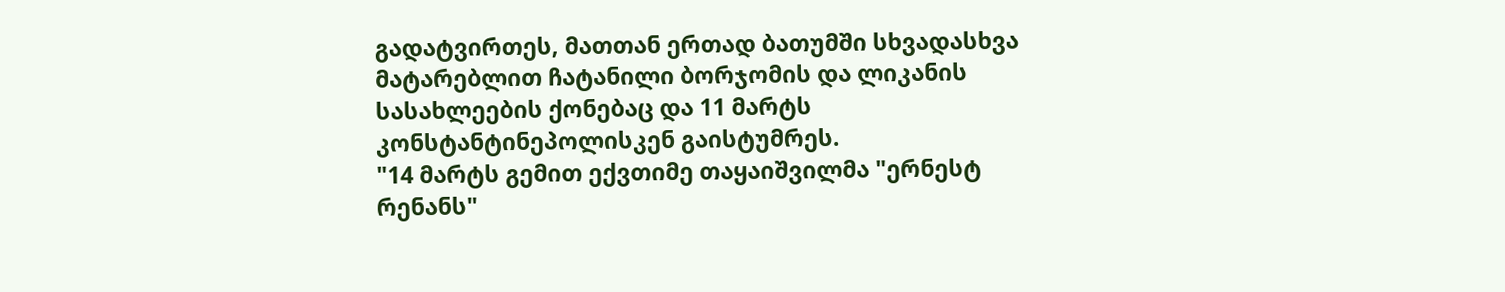გადატვირთეს, მათთან ერთად ბათუმში სხვადასხვა მატარებლით ჩატანილი ბორჯომის და ლიკანის სასახლეების ქონებაც და 11 მარტს კონსტანტინეპოლისკენ გაისტუმრეს.
"14 მარტს გემით ექვთიმე თაყაიშვილმა "ერნესტ რენანს"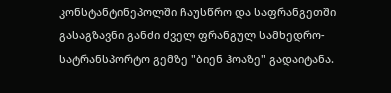კონსტანტინეპოლში ჩაუსწრო და საფრანგეთში გასაგზავნი განძი ძველ ფრანგულ სამხედრო-სატრანსპორტო გემზე "ბიენ ჰოაზე" გადაიტანა.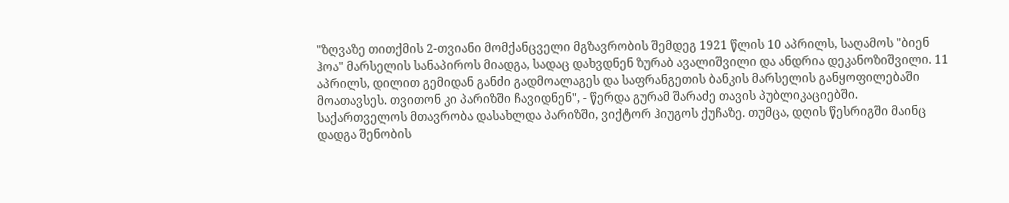"ზღვაზე თითქმის 2-თვიანი მომქანცველი მგზავრობის შემდეგ 1921 წლის 10 აპრილს, საღამოს "ბიენ ჰოა" მარსელის სანაპიროს მიადგა, სადაც დახვდნენ ზურაბ ავალიშვილი და ანდრია დეკანოზიშვილი. 11 აპრილს, დილით გემიდან განძი გადმოალაგეს და საფრანგეთის ბანკის მარსელის განყოფილებაში მოათავსეს. თვითონ კი პარიზში ჩავიდნენ", - წერდა გურამ შარაძე თავის პუბლიკაციებში.
საქართველოს მთავრობა დასახლდა პარიზში, ვიქტორ ჰიუგოს ქუჩაზე. თუმცა, დღის წესრიგში მაინც დადგა შენობის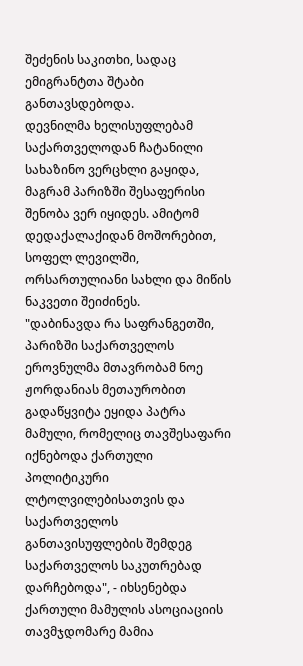შეძენის საკითხი, სადაც ემიგრანტთა შტაბი განთავსდებოდა.
დევნილმა ხელისუფლებამ საქართველოდან ჩატანილი სახაზინო ვერცხლი გაყიდა, მაგრამ პარიზში შესაფერისი შენობა ვერ იყიდეს. ამიტომ დედაქალაქიდან მოშორებით, სოფელ ლევილში, ორსართულიანი სახლი და მიწის ნაკვეთი შეიძინეს.
"დაბინავდა რა საფრანგეთში, პარიზში საქართველოს ეროვნულმა მთავრობამ ნოე ჟორდანიას მეთაურობით გადაწყვიტა ეყიდა პატრა მამული, რომელიც თავშესაფარი იქნებოდა ქართული პოლიტიკური ლტოლვილებისათვის და საქართველოს განთავისუფლების შემდეგ საქართველოს საკუთრებად დარჩებოდა", - იხსენებდა ქართული მამულის ასოციაციის თავმჯდომარე მამია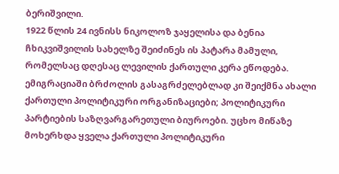ბერიშვილი.
1922 წლის 24 ივნისს ნიკოლოზ ჯაყელისა და ბენია ჩხიკვიშვილის სახელზე შეიძინეს ის პატარა მამული, რომელსაც დღესაც ლევილის ქართული კერა ეწოდება. ემიგრაციაში ბრძოლის გასაგრძელებლად კი შეიქმნა ახალი ქართული პოლიტიკური ორგანიზაციები; პოლიტიკური პარტიების საზღვარგარეთული ბიუროები. უცხო მიწაზე მოხერხდა ყველა ქართული პოლიტიკური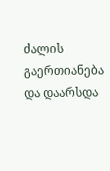ძალის გაერთიანება და დაარსდა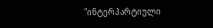"ინტერპარტიული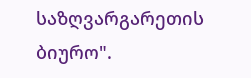საზღვარგარეთის ბიურო".